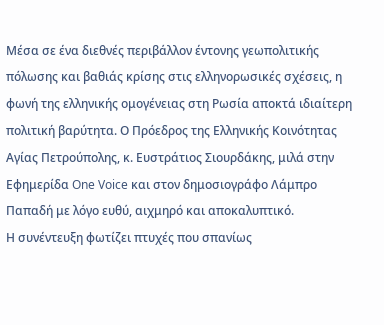Μέσα σε ένα διεθνές περιβάλλον έντονης γεωπολιτικής πόλωσης και βαθιάς κρίσης στις ελληνορωσικές σχέσεις, η φωνή της ελληνικής ομογένειας στη Ρωσία αποκτά ιδιαίτερη πολιτική βαρύτητα. Ο Πρόεδρος της Ελληνικής Κοινότητας Αγίας Πετρούπολης, κ. Ευστράτιος Σιουρδάκης, μιλά στην Εφημερίδα One Voice και στον δημοσιογράφο Λάμπρο Παπαδή με λόγο ευθύ, αιχμηρό και αποκαλυπτικό.
Η συνέντευξη φωτίζει πτυχές που σπανίως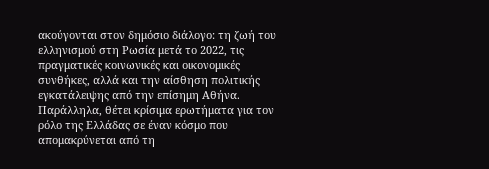ακούγονται στον δημόσιο διάλογο: τη ζωή του ελληνισμού στη Ρωσία μετά το 2022, τις πραγματικές κοινωνικές και οικονομικές συνθήκες, αλλά και την αίσθηση πολιτικής εγκατάλειψης από την επίσημη Αθήνα. Παράλληλα, θέτει κρίσιμα ερωτήματα για τον ρόλο της Ελλάδας σε έναν κόσμο που απομακρύνεται από τη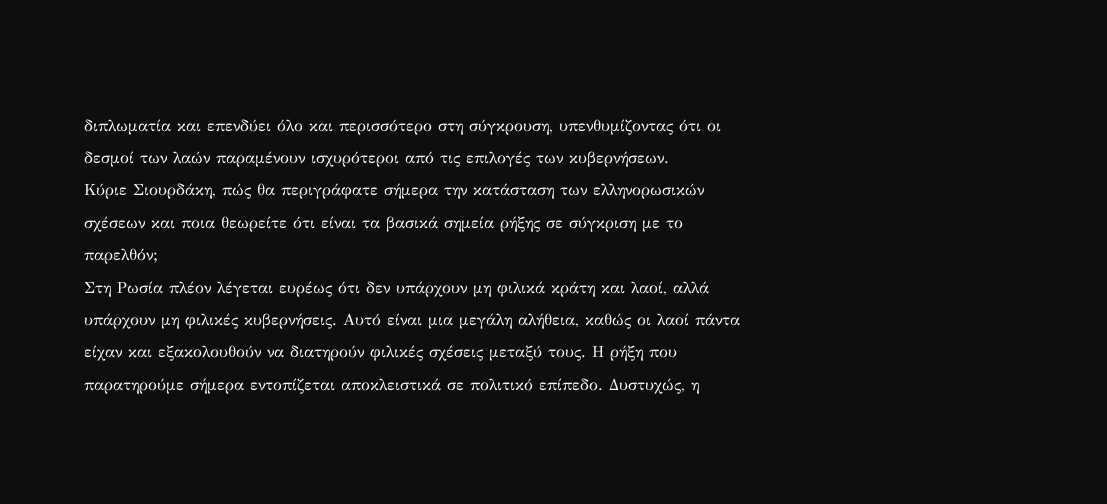διπλωματία και επενδύει όλο και περισσότερο στη σύγκρουση, υπενθυμίζοντας ότι οι δεσμοί των λαών παραμένουν ισχυρότεροι από τις επιλογές των κυβερνήσεων.
Κύριε Σιουρδάκη, πώς θα περιγράφατε σήμερα την κατάσταση των ελληνορωσικών σχέσεων και ποια θεωρείτε ότι είναι τα βασικά σημεία ρήξης σε σύγκριση με το παρελθόν;
Στη Ρωσία πλέον λέγεται ευρέως ότι δεν υπάρχουν μη φιλικά κράτη και λαοί, αλλά υπάρχουν μη φιλικές κυβερνήσεις. Αυτό είναι μια μεγάλη αλήθεια, καθώς οι λαοί πάντα είχαν και εξακολουθούν να διατηρούν φιλικές σχέσεις μεταξύ τους. Η ρήξη που παρατηρούμε σήμερα εντοπίζεται αποκλειστικά σε πολιτικό επίπεδο. Δυστυχώς, η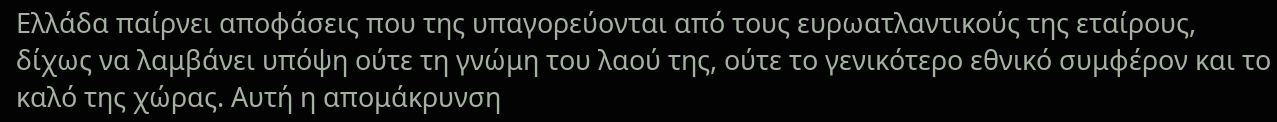Ελλάδα παίρνει αποφάσεις που της υπαγορεύονται από τους ευρωατλαντικούς της εταίρους, δίχως να λαμβάνει υπόψη ούτε τη γνώμη του λαού της, ούτε το γενικότερο εθνικό συμφέρον και το καλό της χώρας. Αυτή η απομάκρυνση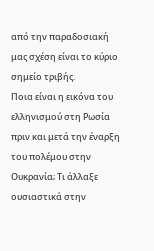από την παραδοσιακή μας σχέση είναι το κύριο σημείο τριβής.
Ποια είναι η εικόνα του ελληνισμού στη Ρωσία πριν και μετά την έναρξη του πολέμου στην Ουκρανία; Τι άλλαξε ουσιαστικά στην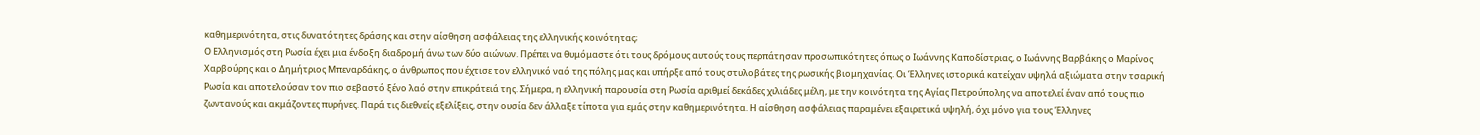καθημερινότητα, στις δυνατότητες δράσης και στην αίσθηση ασφάλειας της ελληνικής κοινότητας;
Ο Ελληνισμός στη Ρωσία έχει μια ένδοξη διαδρομή άνω των δύο αιώνων. Πρέπει να θυμόμαστε ότι τους δρόμους αυτούς τους περπάτησαν προσωπικότητες όπως ο Ιωάννης Καποδίστριας, ο Ιωάννης Βαρβάκης ο Μαρίνος Χαρβούρης και ο Δημήτριος Μπεναρδάκης, ο άνθρωπος που έχτισε τον ελληνικό ναό της πόλης μας και υπήρξε από τους στυλοβάτες της ρωσικής βιομηχανίας. Οι Έλληνες ιστορικά κατείχαν υψηλά αξιώματα στην τσαρική Ρωσία και αποτελούσαν τον πιο σεβαστό ξένο λαό στην επικράτειά της. Σήμερα, η ελληνική παρουσία στη Ρωσία αριθμεί δεκάδες χιλιάδες μέλη, με την κοινότητα της Αγίας Πετρούπολης να αποτελεί έναν από τους πιο ζωντανούς και ακμάζοντες πυρήνες. Παρά τις διεθνείς εξελίξεις, στην ουσία δεν άλλαξε τίποτα για εμάς στην καθημερινότητα. Η αίσθηση ασφάλειας παραμένει εξαιρετικά υψηλή, όχι μόνο για τους Έλληνες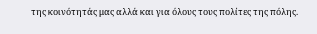της κοινότητάς μας αλλά και για όλους τους πολίτες της πόλης.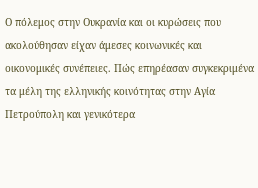Ο πόλεμος στην Ουκρανία και οι κυρώσεις που ακολούθησαν είχαν άμεσες κοινωνικές και οικονομικές συνέπειες. Πώς επηρέασαν συγκεκριμένα τα μέλη της ελληνικής κοινότητας στην Αγία Πετρούπολη και γενικότερα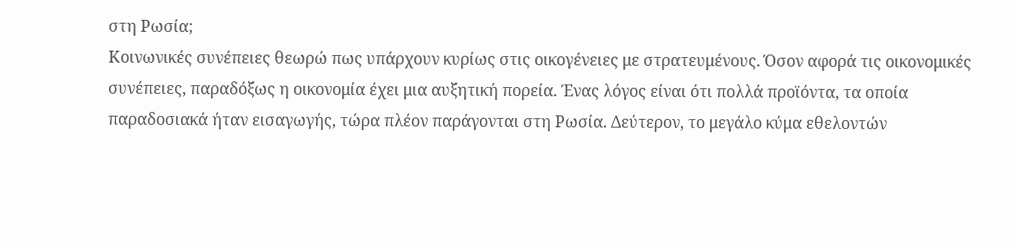στη Ρωσία;
Κοινωνικές συνέπειες θεωρώ πως υπάρχουν κυρίως στις οικογένειες με στρατευμένους. Όσον αφορά τις οικονομικές συνέπειες, παραδόξως η οικονομία έχει μια αυξητική πορεία. Ένας λόγος είναι ότι πολλά προϊόντα, τα οποία παραδοσιακά ήταν εισαγωγής, τώρα πλέον παράγονται στη Ρωσία. Δεύτερον, το μεγάλο κύμα εθελοντών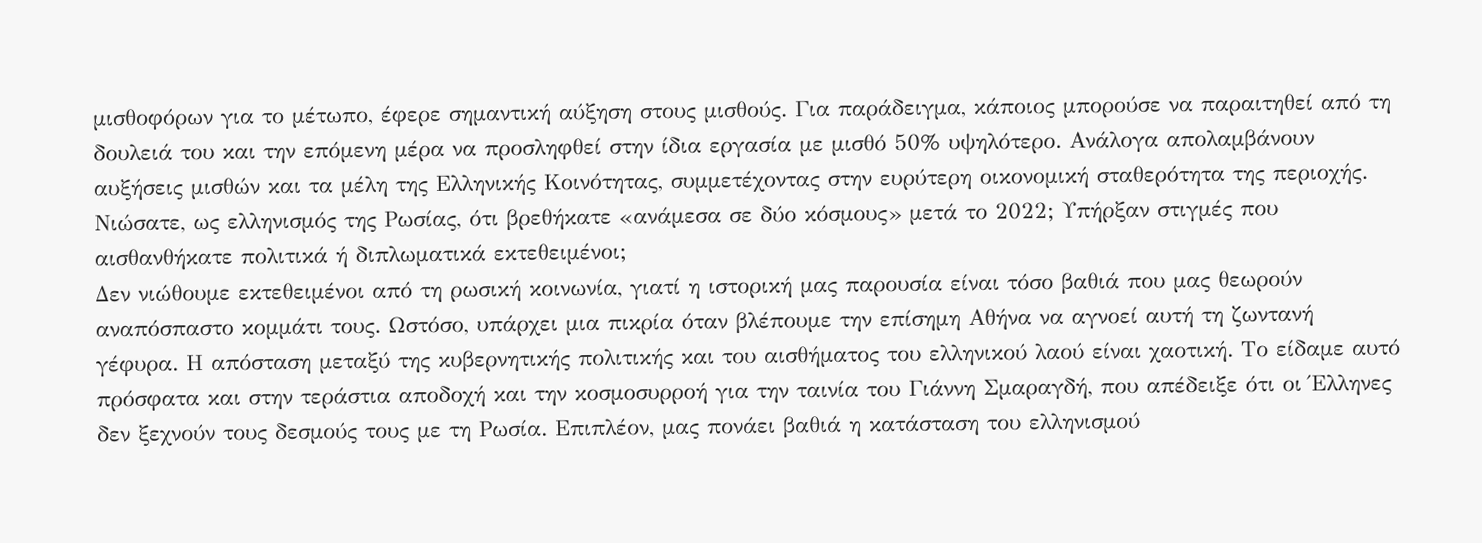μισθοφόρων για το μέτωπο, έφερε σημαντική αύξηση στους μισθούς. Για παράδειγμα, κάποιος μπορούσε να παραιτηθεί από τη δουλειά του και την επόμενη μέρα να προσληφθεί στην ίδια εργασία με μισθό 50% υψηλότερο. Ανάλογα απολαμβάνουν αυξήσεις μισθών και τα μέλη της Ελληνικής Κοινότητας, συμμετέχοντας στην ευρύτερη οικονομική σταθερότητα της περιοχής.
Νιώσατε, ως ελληνισμός της Ρωσίας, ότι βρεθήκατε «ανάμεσα σε δύο κόσμους» μετά το 2022; Υπήρξαν στιγμές που αισθανθήκατε πολιτικά ή διπλωματικά εκτεθειμένοι;
Δεν νιώθουμε εκτεθειμένοι από τη ρωσική κοινωνία, γιατί η ιστορική μας παρουσία είναι τόσο βαθιά που μας θεωρούν αναπόσπαστο κομμάτι τους. Ωστόσο, υπάρχει μια πικρία όταν βλέπουμε την επίσημη Αθήνα να αγνοεί αυτή τη ζωντανή γέφυρα. Η απόσταση μεταξύ της κυβερνητικής πολιτικής και του αισθήματος του ελληνικού λαού είναι χαοτική. Το είδαμε αυτό πρόσφατα και στην τεράστια αποδοχή και την κοσμοσυρροή για την ταινία του Γιάννη Σμαραγδή, που απέδειξε ότι οι Έλληνες δεν ξεχνούν τους δεσμούς τους με τη Ρωσία. Επιπλέον, μας πονάει βαθιά η κατάσταση του ελληνισμού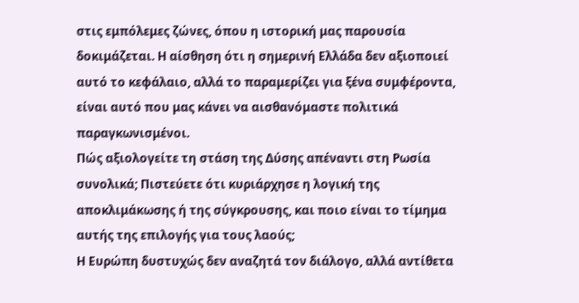στις εμπόλεμες ζώνες, όπου η ιστορική μας παρουσία δοκιμάζεται. Η αίσθηση ότι η σημερινή Ελλάδα δεν αξιοποιεί αυτό το κεφάλαιο, αλλά το παραμερίζει για ξένα συμφέροντα, είναι αυτό που μας κάνει να αισθανόμαστε πολιτικά παραγκωνισμένοι.
Πώς αξιολογείτε τη στάση της Δύσης απέναντι στη Ρωσία συνολικά; Πιστεύετε ότι κυριάρχησε η λογική της αποκλιμάκωσης ή της σύγκρουσης, και ποιο είναι το τίμημα αυτής της επιλογής για τους λαούς;
Η Ευρώπη δυστυχώς δεν αναζητά τον διάλογο, αλλά αντίθετα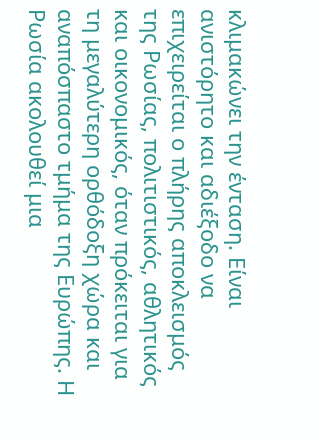κλιμακώνει την ένταση. Είναι ανιστόρητο και αδιέξοδο να επιχειρείται ο πλήρης αποκλεισμός της Ρωσίας, πολιτιστικός, αθλητικός και οικονομικός, όταν πρόκειται για τη μεγαλύτερη ορθόδοξη χώρα και αναπόσπαστο τμήμα της Ευρώπης. Η Ρωσία ακολουθεί μια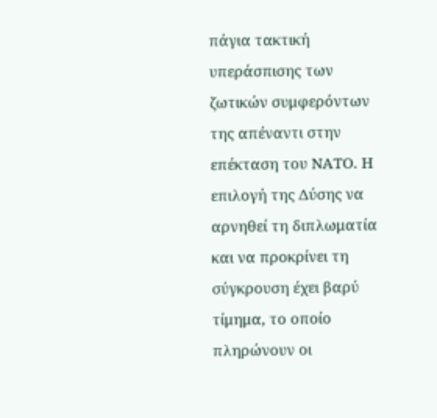πάγια τακτική υπεράσπισης των ζωτικών συμφερόντων της απέναντι στην επέκταση του ΝΑΤΟ. Η επιλογή της Δύσης να αρνηθεί τη διπλωματία και να προκρίνει τη σύγκρουση έχει βαρύ τίμημα, το οποίο πληρώνουν οι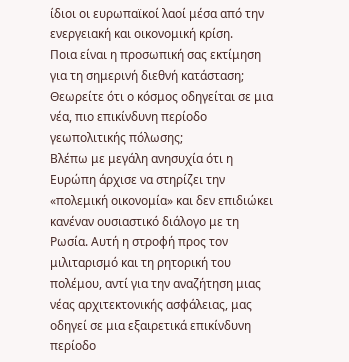ίδιοι οι ευρωπαϊκοί λαοί μέσα από την ενεργειακή και οικονομική κρίση.
Ποια είναι η προσωπική σας εκτίμηση για τη σημερινή διεθνή κατάσταση; Θεωρείτε ότι ο κόσμος οδηγείται σε μια νέα, πιο επικίνδυνη περίοδο γεωπολιτικής πόλωσης;
Βλέπω με μεγάλη ανησυχία ότι η Ευρώπη άρχισε να στηρίζει την «πολεμική οικονομία» και δεν επιδιώκει κανέναν ουσιαστικό διάλογο με τη Ρωσία. Αυτή η στροφή προς τον μιλιταρισμό και τη ρητορική του πολέμου, αντί για την αναζήτηση μιας νέας αρχιτεκτονικής ασφάλειας, μας οδηγεί σε μια εξαιρετικά επικίνδυνη περίοδο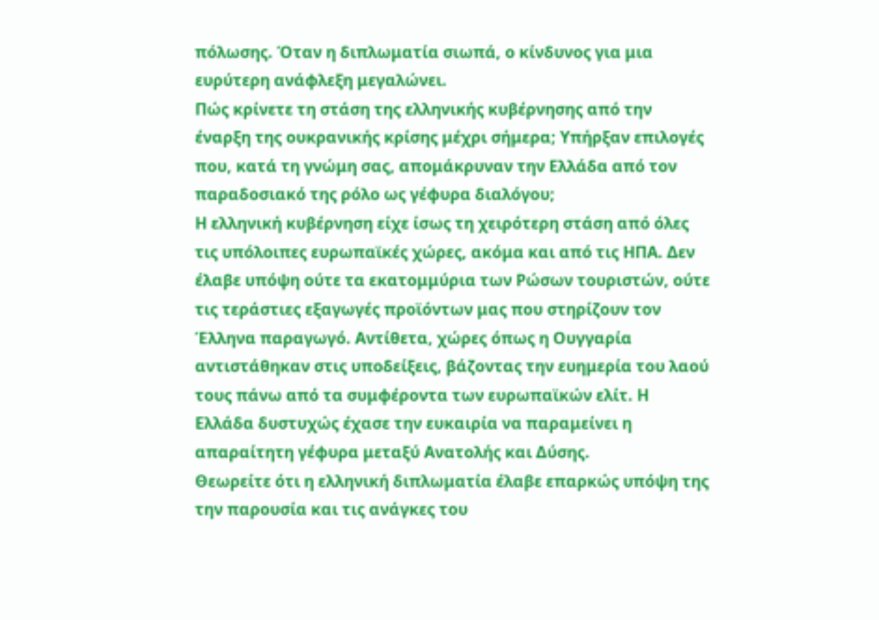πόλωσης. Όταν η διπλωματία σιωπά, ο κίνδυνος για μια ευρύτερη ανάφλεξη μεγαλώνει.
Πώς κρίνετε τη στάση της ελληνικής κυβέρνησης από την έναρξη της ουκρανικής κρίσης μέχρι σήμερα; Υπήρξαν επιλογές που, κατά τη γνώμη σας, απομάκρυναν την Ελλάδα από τον παραδοσιακό της ρόλο ως γέφυρα διαλόγου;
Η ελληνική κυβέρνηση είχε ίσως τη χειρότερη στάση από όλες τις υπόλοιπες ευρωπαϊκές χώρες, ακόμα και από τις ΗΠΑ. Δεν έλαβε υπόψη ούτε τα εκατομμύρια των Ρώσων τουριστών, ούτε τις τεράστιες εξαγωγές προϊόντων μας που στηρίζουν τον Έλληνα παραγωγό. Αντίθετα, χώρες όπως η Ουγγαρία αντιστάθηκαν στις υποδείξεις, βάζοντας την ευημερία του λαού τους πάνω από τα συμφέροντα των ευρωπαϊκών ελίτ. Η Ελλάδα δυστυχώς έχασε την ευκαιρία να παραμείνει η απαραίτητη γέφυρα μεταξύ Ανατολής και Δύσης.
Θεωρείτε ότι η ελληνική διπλωματία έλαβε επαρκώς υπόψη της την παρουσία και τις ανάγκες του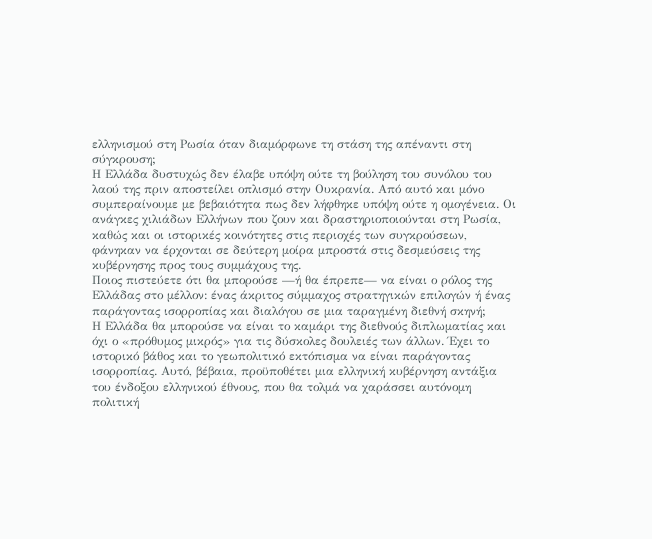ελληνισμού στη Ρωσία όταν διαμόρφωνε τη στάση της απέναντι στη σύγκρουση;
Η Ελλάδα δυστυχώς δεν έλαβε υπόψη ούτε τη βούληση του συνόλου του λαού της πριν αποστείλει οπλισμό στην Ουκρανία. Από αυτό και μόνο συμπεραίνουμε με βεβαιότητα πως δεν λήφθηκε υπόψη ούτε η ομογένεια. Οι ανάγκες χιλιάδων Ελλήνων που ζουν και δραστηριοποιούνται στη Ρωσία, καθώς και οι ιστορικές κοινότητες στις περιοχές των συγκρούσεων, φάνηκαν να έρχονται σε δεύτερη μοίρα μπροστά στις δεσμεύσεις της κυβέρνησης προς τους συμμάχους της.
Ποιος πιστεύετε ότι θα μπορούσε —ή θα έπρεπε— να είναι ο ρόλος της Ελλάδας στο μέλλον: ένας άκριτος σύμμαχος στρατηγικών επιλογών ή ένας παράγοντας ισορροπίας και διαλόγου σε μια ταραγμένη διεθνή σκηνή;
Η Ελλάδα θα μπορούσε να είναι το καμάρι της διεθνούς διπλωματίας και όχι ο «πρόθυμος μικρός» για τις δύσκολες δουλειές των άλλων. Έχει το ιστορικό βάθος και το γεωπολιτικό εκτόπισμα να είναι παράγοντας ισορροπίας. Αυτό, βέβαια, προϋποθέτει μια ελληνική κυβέρνηση αντάξια του ένδοξου ελληνικού έθνους, που θα τολμά να χαράσσει αυτόνομη πολιτική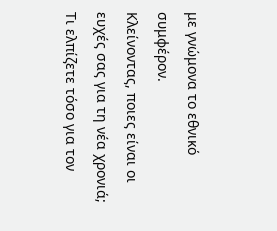με γνώμονα το εθνικό συμφέρον.
Κλείνοντας, ποιες είναι οι ευχές σας για τη νέα χρονιά; Τι ελπίζετε τόσο για τον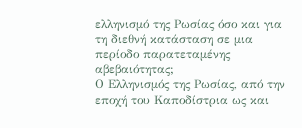ελληνισμό της Ρωσίας όσο και για τη διεθνή κατάσταση σε μια περίοδο παρατεταμένης αβεβαιότητας;
Ο Ελληνισμός της Ρωσίας, από την εποχή του Καποδίστρια ως και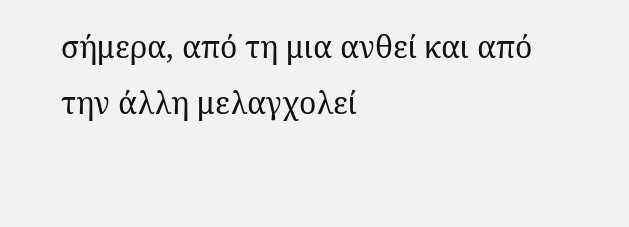σήμερα, από τη μια ανθεί και από την άλλη μελαγχολεί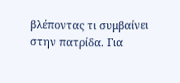βλέποντας τι συμβαίνει στην πατρίδα. Για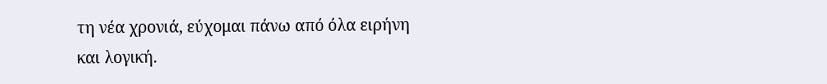τη νέα χρονιά, εύχομαι πάνω από όλα ειρήνη και λογική.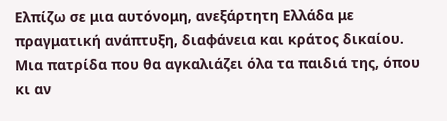Ελπίζω σε μια αυτόνομη, ανεξάρτητη Ελλάδα με πραγματική ανάπτυξη, διαφάνεια και κράτος δικαίου. Μια πατρίδα που θα αγκαλιάζει όλα τα παιδιά της, όπου κι αν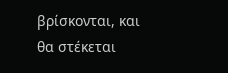βρίσκονται, και θα στέκεται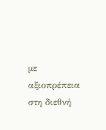με αξιοπρέπεια στη διεθνή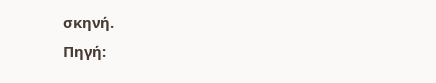σκηνή.
Πηγή: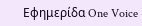Εφημερίδα One Voice